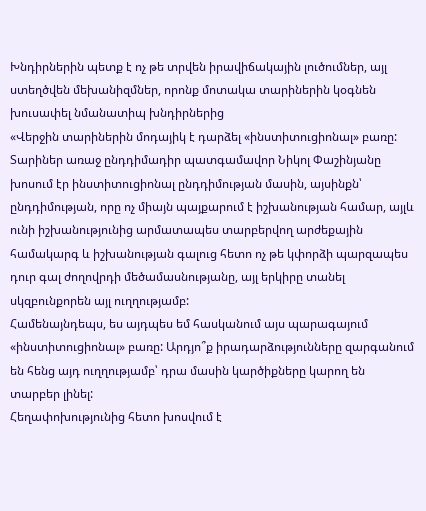Խնդիրներին պետք է ոչ թե տրվեն իրավիճակային լուծումներ, այլ ստեղծվեն մեխանիզմներ, որոնք մոտակա տարիներին կօգնեն խուսափել նմանատիպ խնդիրներից
«Վերջին տարիներին մոդայիկ է դարձել «ինստիտուցիոնալ» բառը: Տարիներ առաջ ընդդիմադիր պատգամավոր Նիկոլ Փաշինյանը խոսում էր ինստիտուցիոնալ ընդդիմության մասին, այսինքն՝ ընդդիմության, որը ոչ միայն պայքարում է իշխանության համար, այլև ունի իշխանությունից արմատապես տարբերվող արժեքային համակարգ և իշխանության գալուց հետո ոչ թե կփորձի պարզապես դուր գալ ժողովրդի մեծամասնությանը, այլ երկիրը տանել սկզբունքորեն այլ ուղղությամբ:
Համենայնդեպս, ես այդպես եմ հասկանում այս պարագայում «ինստիտուցիոնալ» բառը: Արդյո՞ք իրադարձությունները զարգանում են հենց այդ ուղղությամբ՝ դրա մասին կարծիքները կարող են տարբեր լինել:
Հեղափոխությունից հետո խոսվում է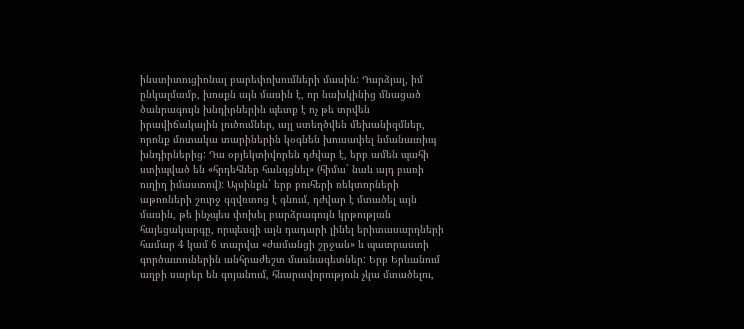ինստիտուցիոնալ բարեփոխումների մասին: Դարձյալ, իմ ընկալմամբ, խոսքն այն մասին է, որ նախկինից մնացած ծանրագույն խնդիրներին պետք է ոչ թե տրվեն իրավիճակային լուծումներ, այլ ստեղծվեն մեխանիզմներ, որոնք մոտակա տարիներին կօգնեն խուսափել նմանատիպ խնդիրներից: Դա օբյեկտիվորեն դժվար է, երբ ամեն պահի ստիպված են «հրդեհներ հանգցնել» (հիմա` նաև այդ բառի ուղիղ իմաստով): Այսինքն` երբ բուհերի ռեկտորների աթոռների շուրջ գզվռտոց է գնում, դժվար է մտածել այն մասին, թե ինչպես փոխել բարձրագույն կրթության հայեցակարգը, որպեսզի այն դադարի լինել երիտասարդների համար 4 կամ 6 տարվա «ժամանցի շրջան» և պատրաստի գործատուներին անհրաժեշտ մասնագետներ: Երբ Երևանում աղբի սարեր են գոյանում, հնարավորություն չկա մտածելու,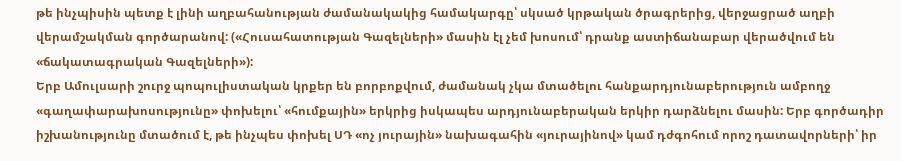թե ինչպիսին պետք է լինի աղբահանության ժամանակակից համակարգը՝ սկսած կրթական ծրագրերից, վերջացրած աղբի վերամշակման գործարանով: («Հուսահատության Գազելների» մասին էլ չեմ խոսում՝ դրանք աստիճանաբար վերածվում են «ճակատագրական Գազելների»):
Երբ Ամուլսարի շուրջ պոպուլիստական կրքեր են բորբոքվում, ժամանակ չկա մտածելու հանքարդյունաբերություն ամբողջ «գաղափարախոսությունը» փոխելու՝ «հումքային» երկրից իսկապես արդյունաբերական երկիր դարձնելու մասին: Երբ գործադիր իշխանությունը մտածում է, թե ինչպես փոխել ՍԴ «ոչ յուրային» նախագահին «յուրայինով» կամ դժգոհում որոշ դատավորների՝ իր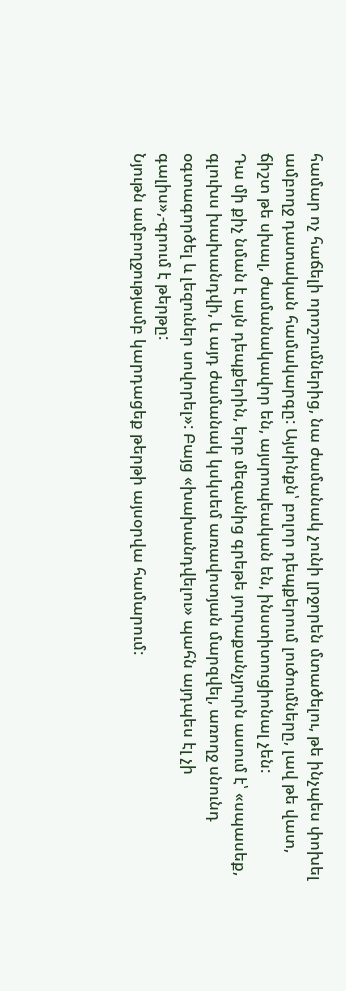համար ոչ հաճելի որոշումներից, նա ժամանակ չունի լրջորեն մտածելու, թե ինչպես փոխել ամբողջ դատական համակարգը: Այսինքն՝ բոլոր դեպքերում լուծումները, լավ թե վատ, ճիշտ թե սխալ, ժամանակավոր են, այսրոպեական են, ինստիտուցիոնալ չեն:
Դա մի քիչ նման է այն դեպքերին, երբ մեզանից գրեթե յուրաքանչյուրն ասում է՝ «սպասեք, գլուխս խախանդվի, և այդ ժամանակ կսկսեմ առավոտյան մարզվել, առողջ սնունդ օգտագործել և լեզուներ սովորել»: Բայց «խախանդվելու» պահն այդպես էլ չի գալիս»,-գրում է թերթը:
Նյութն ամբողջությամբ կարդացեք թերթի այսօրվա համարում: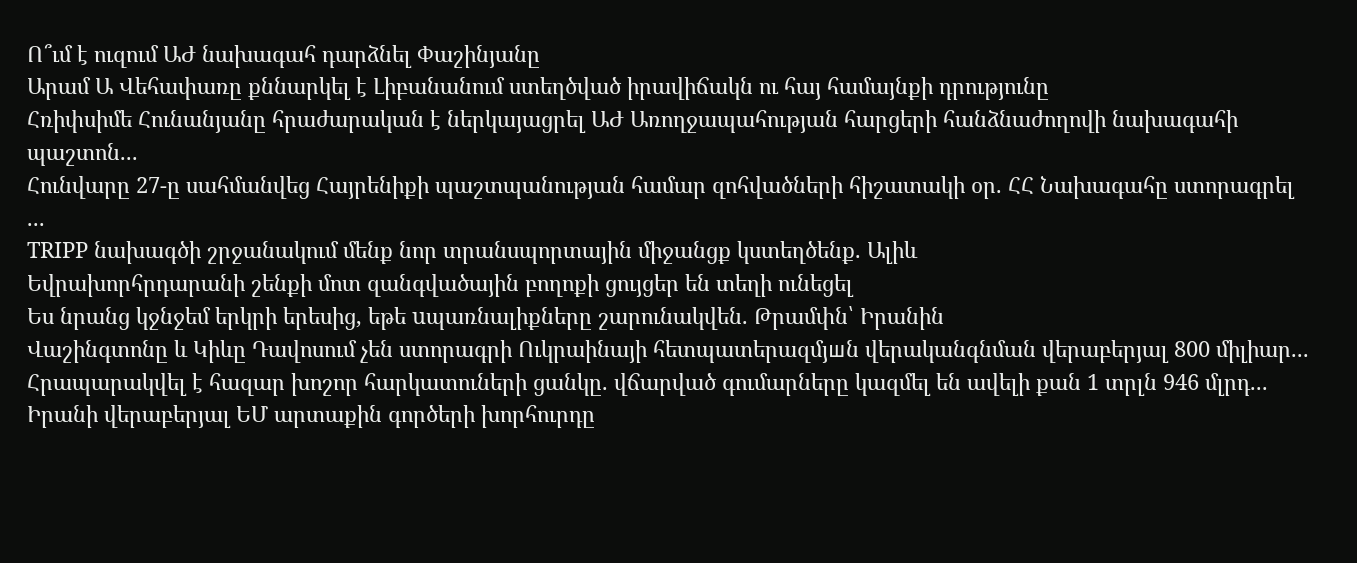Ո՞ւմ է ուզում ԱԺ նախագահ դարձնել Փաշինյանը
Արամ Ա Վեհափառը քննարկել է Լիբանանում ստեղծված իրավիճակն ու հայ համայնքի դրությունը
Հռիփսիմե Հունանյանը հրաժարական է ներկայացրել ԱԺ Առողջապահության հարցերի հանձնաժողովի նախագահի պաշտոն...
Հունվարը 27-ը սահմանվեց Հայրենիքի պաշտպանության համար զոհվածների հիշատակի օր. ՀՀ Նախագահը ստորագրել ...
TRIPP նախագծի շրջանակում մենք նոր տրանսպորտային միջանցք կստեղծենք. Ալիև
Եվրախորհրդարանի շենքի մոտ զանգվածային բողոքի ցույցեր են տեղի ունեցել
Ես նրանց կջնջեմ երկրի երեսից, եթե uպառնալիքները շարունակվեն. Թրամփն՝ Իրանին
Վաշինգտոնը և Կիևը Դավոսում չեն ստորագրի Ուկրաինայի հետպատերազմյшն վերականգնման վերաբերյալ 800 միլիար...
Հրապարակվել է հազար խոշոր հարկատուների ցանկը. վճարված գումարները կազմել են ավելի քան 1 տրլն 946 մլրդ...
Իրանի վերաբերյալ ԵՄ արտաքին գործերի խորհուրդը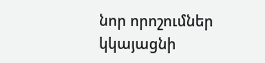նոր որոշումներ կկայացնի